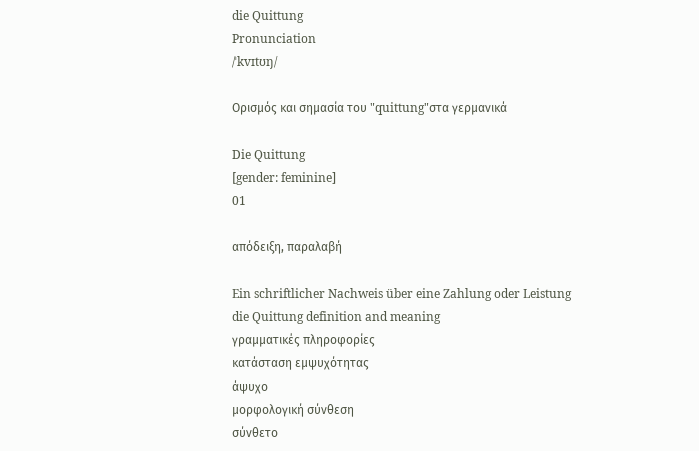die Quittung
Pronunciation
/ˈkvɪtʊŋ/

Ορισμός και σημασία του "quittung"στα γερμανικά

Die Quittung
[gender: feminine]
01

απόδειξη, παραλαβή

Ein schriftlicher Nachweis über eine Zahlung oder Leistung
die Quittung definition and meaning
γραμματικές πληροφορίες
κατάσταση εμψυχότητας
άψυχο
μορφολογική σύνθεση
σύνθετο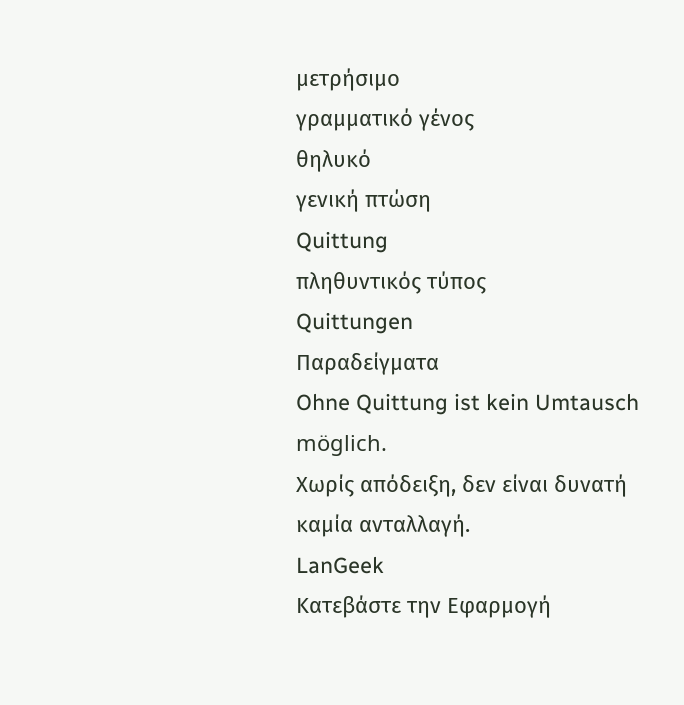μετρήσιμο
γραμματικό γένος
θηλυκό
γενική πτώση
Quittung
πληθυντικός τύπος
Quittungen
Παραδείγματα
Ohne Quittung ist kein Umtausch möglich.
Χωρίς απόδειξη, δεν είναι δυνατή καμία ανταλλαγή.
LanGeek
Κατεβάστε την Εφαρμογή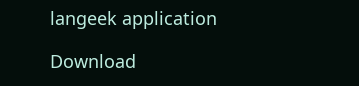langeek application

Download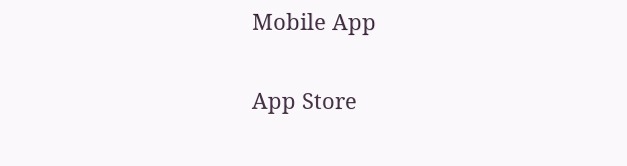Mobile App

App Store